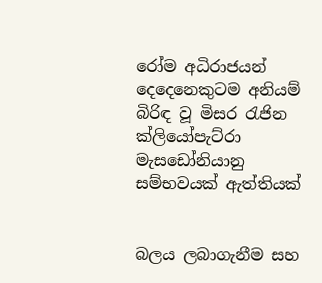රෝම අධිරාජයන් දෙදෙනෙකුටම අනියම් බිරිඳ වූ මිසර රැජින ක්ලියෝපැට්රා මැසඩෝනියානු සම්භවයක් ඇත්තියක්


බලය ලබාගැනීම සහ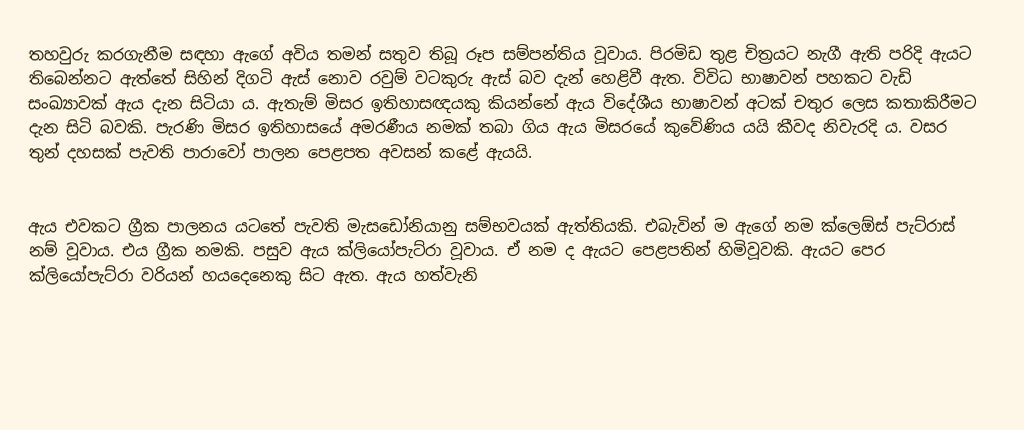තහවුරු කරගැනීම සඳහා ඇගේ අවිය තමන් සතුව තිබූ රූප සම්පන්තිය වූවාය. පිරමිඩ තුළ චිත්‍රයට නැගී ඇති පරිදි ඇයට තිබෙන්නට ඇත්තේ සිහින් දිගටි ඇස් නොව රවුම් වටකුරු ඇස් බව දැන් හෙළිවී ඇත. විවිධ භාෂාවන් පහකට වැඩි සංඛ්‍යාවක් ඇය දැන සිටියා ය. ඇතැම් මිසර ඉතිහාසඥයකු කියන්නේ ඇය විදේශීය භාෂාවන් අටක් චතුර ලෙස කතාකිරීමට දැන සිටි බවකි. පැරණි මිසර ඉතිහාසයේ අමරණීය නමක් තබා ගිය ඇය මිසරයේ කුවේණිය යයි කීවද නිවැරදි ය. වසර තුන් දහසක් පැවති පාරාවෝ පාලන පෙළපත අවසන් කළේ ඇයයි.


ඇය එවකට ග්‍රීක පාලනය යටතේ පැවති මැසඩෝනියානු සම්භවයක් ඇත්තියකි. එබැවින් ම ඇගේ නම ක්ලෙඕස් පැට්රාස් නම් වූවාය. එය ග්‍රීක නමකි. පසුව ඇය ක්ලියෝපැට්රා වූවාය. ඒ නම ද ඇයට පෙළපතින් හිමිවූවකි. ඇයට පෙර ක්ලියෝපැට්රා වරියන් හයදෙනෙකු සිට ඇත. ඇය හත්වැනි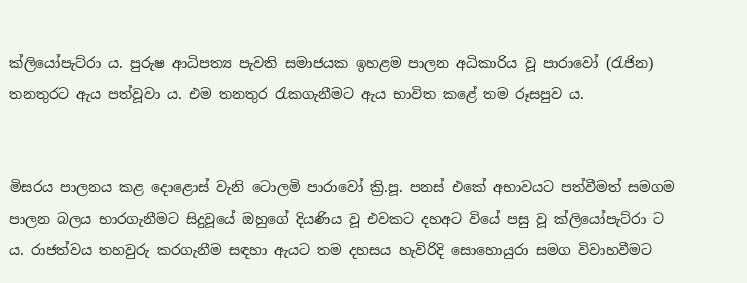ක්ලියෝපැට්රා ය. පුරුෂ ආධිපත්‍ය පැවති සමාජයක ඉහළම පාලන අධිකාරිය වූ පාරාවෝ (රැජින) තනතුරට ඇය පත්වූවා ය. එම තනතුර රැකගැනීමට ඇය භාවිත කළේ තම රූසපුව ය.


මිසරය පාලනය කළ දොළොස් වැනි ටොලමි පාරාවෝ ක්‍රි.පූ. පනස් එකේ අභාවයට පත්වීමත් සමගම පාලන බලය භාරගැනීමට සිදුවූයේ ඔහුගේ දියණිය වූ එවකට දහඅට වියේ පසු වූ ක්ලියෝපැට්රා ට ය. රාජත්වය තහවුරු කරගැනීම සඳහා ඇයට තම දහසය හැවිරිදි සොහොයුරා සමග විවාහවීමට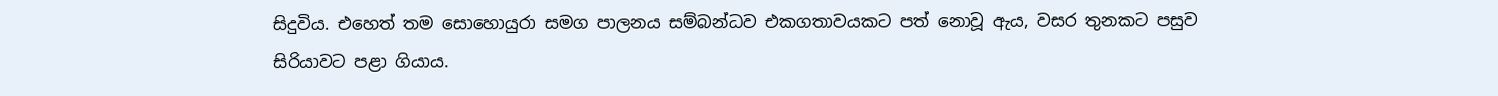සිදුවිය. එහෙත් තම සොහොයුරා සමග පාලනය සම්බන්ධව එකගතාවයකට පත් නොවූ ඇය, වසර තුනකට පසුව සිරියාවට පළා ගියාය.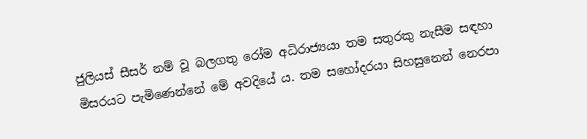ජුලියස් සීසර් නම් වූ බලගතු රෝම අධිරාජ්‍යයා තම සතුරකු නැසීම සඳහා මිසරයට පැමිණෙන්නේ මේ අවදියේ ය. තම සහෝදරයා සිහසුනෙන් නෙරපා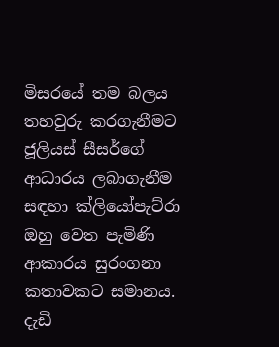මිසරයේ තම බලය තහවුරු කරගැනීමට ජූලියස් සීසර්ගේ ආධාරය ලබාගැනීම සඳහා ක්ලියෝපැට්රා ඔහු වෙත පැමිණි ආකාරය සුරංගනා කතාවකට සමානය. දැඩි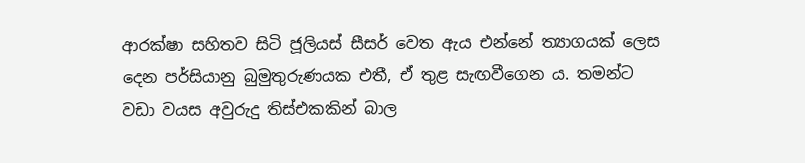ආරක්ෂා සහිතව සිටි ජූලියස් සීසර් වෙත ඇය එන්නේ ත්‍යාගයක් ලෙස දෙන පර්සියානු බුමුතුරුණයක එතී, ඒ තුළ සැඟවීගෙන ය. තමන්ට වඩා වයස අවුරුදු තිස්එකකින් බාල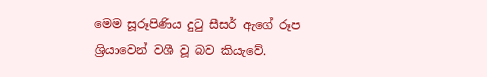මෙම සූරූපිණිය දුටු සීසර් ඇගේ රූප ශ්‍රියාවෙන් වශී වූ බව කියැවේ.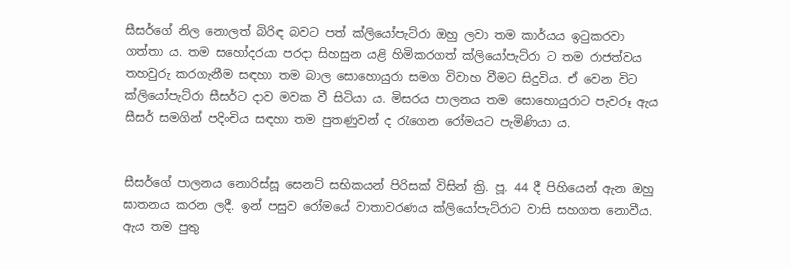සීසර්ගේ නිල නොලත් බිරිඳ බවට පත් ක්ලියෝපැට්රා ඔහු ලවා තම කාර්යය ඉටුකරවා ගත්තා ය. තම සහෝදරයා පරදා සිහසුන යළි හිමිකරගත් ක්ලියෝපැට්රා ට තම රාජත්වය තහවුරු කරගැනීම සඳහා තම බාල සොහොයුරා සමග විවාහ වීමට සිදුවිය. ඒ වෙන විට ක්ලියෝපැට්රා සීසර්ට දාව මවක වී සිටියා ය. මිසරය පාලනය තම සොහොයුරාට පැවරූ ඇය සීසර් සමගින් පදිංචිය සඳහා තම පුතණුවන් ද රැගෙන රෝමයට පැමිණියා ය.


සීසර්ගේ පාලනය නොරිස්සූ සෙනට් සභිකයන් පිරිසක් විසින් ක්‍රි. පූ. 44 දී පිහියෙන් ඇන ඔහු ඝාතනය කරන ලදී. ඉන් පසුව රෝමයේ වාතාවරණය ක්ලියෝපැට්රාට වාසි සහගත නොවීය. ඇය තම පුතු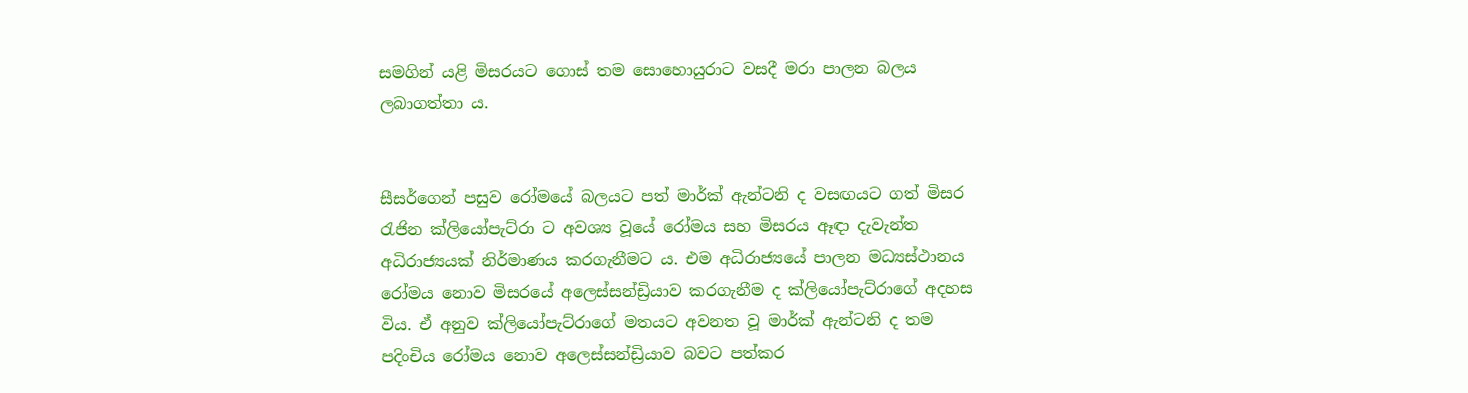සමගින් යළි මිසරයට ගොස් තම සොහොයුරාට වසදී මරා පාලන බලය ලබාගත්තා ය.


සීසර්ගෙන් පසුව රෝමයේ බලයට පත් මාර්ක් ඇන්ටනි ද වසඟයට ගත් මිසර රැජින ක්ලියෝපැට්රා ට අවශ්‍ය වූයේ රෝමය සහ මිසරය ඈඳා දැවැන්ත අධිරාජ්‍යයක් නිර්මාණය කරගැනීමට ය. එම අධිරාජ්‍යයේ පාලන මධ්‍යස්ථානය රෝමය නොව මිසරයේ අලෙස්සන්ඩ්‍රියාව කරගැනීම ද ක්ලියෝපැට්රාගේ අදහස විය. ඒ අනුව ක්ලියෝපැට්රාගේ මතයට අවනත වූ මාර්ක් ඇන්ටනි ද තම පදිංචිය රෝමය නොව අලෙස්සන්ඩ්‍රියාව බවට පත්කර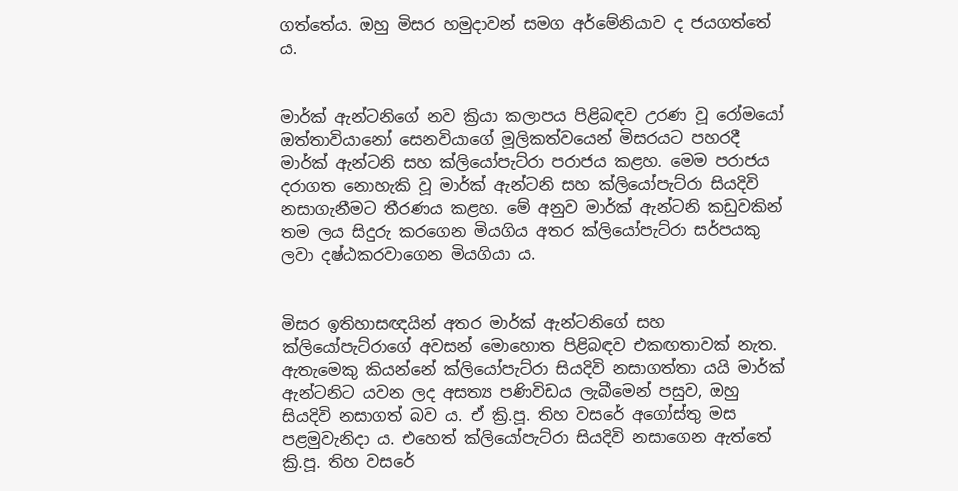ගත්තේය. ඔහු මිසර හමුදාවන් සමග අර්මේනියාව ද ජයගත්තේ ය.


මාර්ක් ඇන්ටනිගේ නව ක්‍රියා කලාපය පිළිබඳව උරණ වූ රෝමයෝ ඔත්තාවියානෝ සෙනවියාගේ මූලිකත්වයෙන් මිසරයට පහරදී මාර්ක් ඇන්ටනි සහ ක්ලියෝපැට්රා පරාජය කළහ. මෙම පරාජය දරාගත නොහැකි වූ මාර්ක් ඇන්ටනි සහ ක්ලියෝපැට්රා සියදිවි නසාගැනීමට තීරණය කළහ. මේ අනුව මාර්ක් ඇන්ටනි කඩුවකින් තම ලය සිදුරු කරගෙන මියගිය අතර ක්ලියෝපැට්රා සර්පයකු ලවා දෂ්ඨකරවාගෙන මියගියා ය.


මිසර ඉතිහාසඥයින් අතර මාර්ක් ඇන්ටනිගේ සහ ක්ලියෝපැට්රාගේ අවසන් මොහොත පිළිබඳව එකඟතාවක් නැත. ඇතැමෙකු කියන්නේ ක්ලියෝපැට්රා සියදිවි නසාගත්තා යයි මාර්ක් ඇන්ටනිට යවන ලද අසත්‍ය පණිවිඩය ලැබීමෙන් පසුව, ඔහු සියදිවි නසාගත් බව ය. ඒ ක්‍රි.පූ. තිහ වසරේ අගෝස්තු මස පළමුවැනිදා ය. එහෙත් ක්ලියෝපැට්රා සියදිවි නසාගෙන ඇත්තේ ක්‍රි.පූ. තිහ වසරේ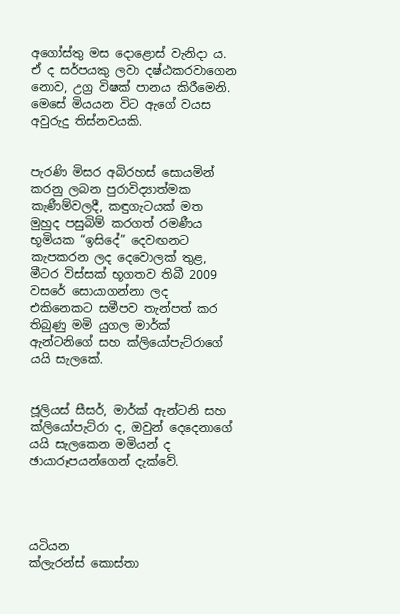අගෝස්තු මස දොළොස් වැනිදා ය. ඒ ද සර්පයකු ලවා දෂ්ඨකරවාගෙන නොව, උග්‍ර විෂක් පානය කිරීමෙනි. මෙසේ මියයන විට ඇගේ වයස අවුරුදු තිස්නවයකි.


පැරණි මිසර අබිරහස් සොයමින් කරනු ලබන පුරාවිද්‍යාත්මක කැණීම්වලදී, කඳුගැටයක් මත මුහුද පසුබිම් කරගත් රමණීය භූමියක “ඉසිදේ” දෙවඟනට කැපකරන ලද දෙවොලක් තුළ, මීටර විස්සක් භූගතව තිබී 2009 වසරේ සොයාගන්නා ලද එකිනෙකට සමීපව තැන්පත් කර තිබුණු මමි යුගල මාර්ක් ඇන්ටනිගේ සහ ක්ලියෝපැට්රාගේ යයි සැලකේ.


ජූලියස් සීසර්, මාර්ක් ඇන්ටනි සහ ක්ලියෝපැට්රා ද, ඔවුන් දෙදෙනාගේ යයි සැලකෙන මමියන් ද ඡායාරූපයන්ගෙන් දැක්වේ.




යටියන
ක්ලැරන්ස් කොස්තා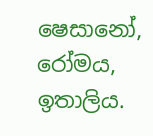ෂෙසානෝ, රෝමය, ඉතාලිය.